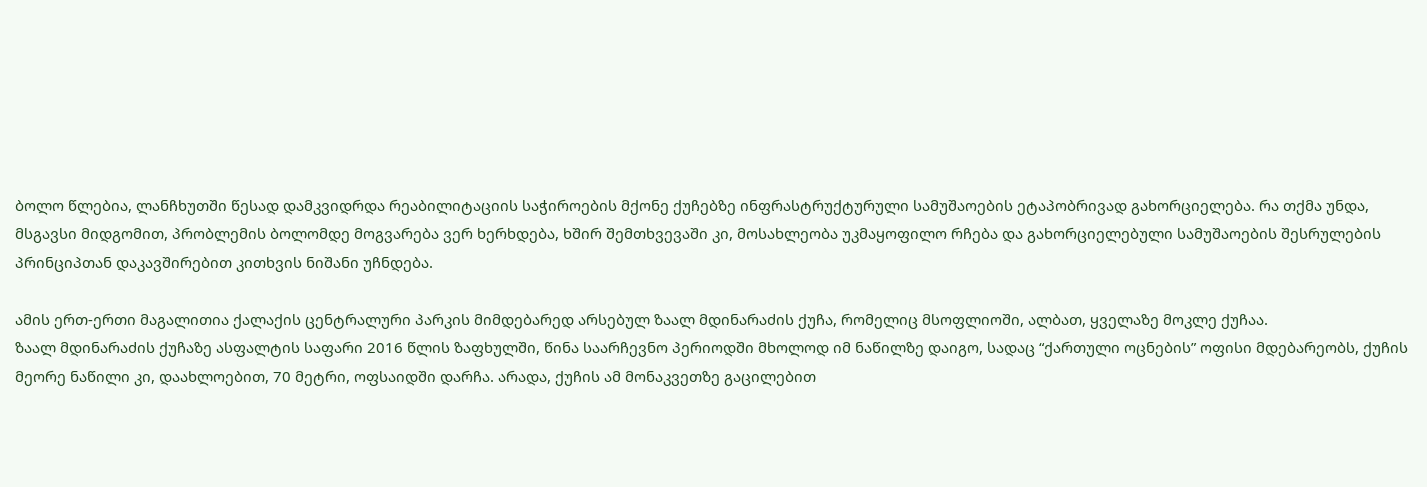ბოლო წლებია, ლანჩხუთში წესად დამკვიდრდა რეაბილიტაციის საჭიროების მქონე ქუჩებზე ინფრასტრუქტურული სამუშაოების ეტაპობრივად გახორციელება. რა თქმა უნდა, მსგავსი მიდგომით, პრობლემის ბოლომდე მოგვარება ვერ ხერხდება, ხშირ შემთხვევაში კი, მოსახლეობა უკმაყოფილო რჩება და გახორციელებული სამუშაოების შესრულების პრინციპთან დაკავშირებით კითხვის ნიშანი უჩნდება.

ამის ერთ-ერთი მაგალითია ქალაქის ცენტრალური პარკის მიმდებარედ არსებულ ზაალ მდინარაძის ქუჩა, რომელიც მსოფლიოში, ალბათ, ყველაზე მოკლე ქუჩაა.
ზაალ მდინარაძის ქუჩაზე ასფალტის საფარი 2016 წლის ზაფხულში, წინა საარჩევნო პერიოდში მხოლოდ იმ ნაწილზე დაიგო, სადაც “ქართული ოცნების” ოფისი მდებარეობს, ქუჩის მეორე ნაწილი კი, დაახლოებით, 70 მეტრი, ოფსაიდში დარჩა. არადა, ქუჩის ამ მონაკვეთზე გაცილებით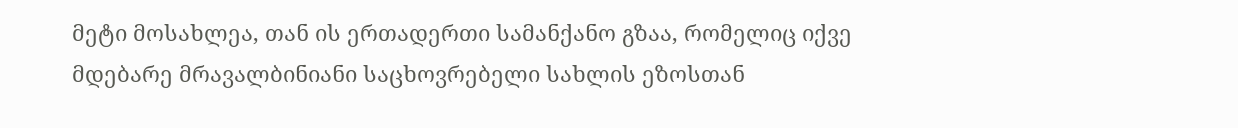მეტი მოსახლეა, თან ის ერთადერთი სამანქანო გზაა, რომელიც იქვე მდებარე მრავალბინიანი საცხოვრებელი სახლის ეზოსთან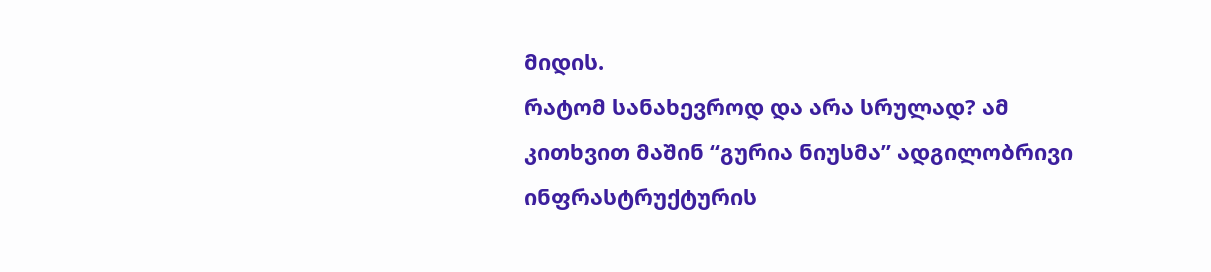მიდის.
რატომ სანახევროდ და არა სრულად? ამ კითხვით მაშინ “გურია ნიუსმა” ადგილობრივი ინფრასტრუქტურის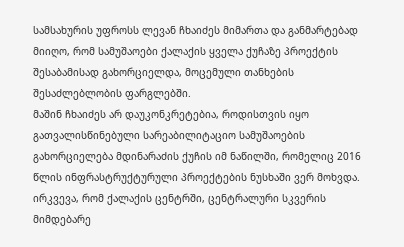სამსახურის უფროსს ლევან ჩხაიძეს მიმართა და განმარტებად მიიღო, რომ სამუშაოები ქალაქის ყველა ქუჩაზე პროექტის შესაბამისად გახორციელდა, მოცემული თანხების შესაძლებლობის ფარგლებში.
მაშინ ჩხაიძეს არ დაუკონკრეტებია, როდისთვის იყო გათვალისწინებული სარეაბილიტაციო სამუშაოების გახორციელება მდინარაძის ქუჩის იმ ნაწილში, რომელიც 2016 წლის ინფრასტრუქტურული პროექტების ნუსხაში ვერ მოხვდა.
ირკვევა, რომ ქალაქის ცენტრში, ცენტრალური სკვერის მიმდებარე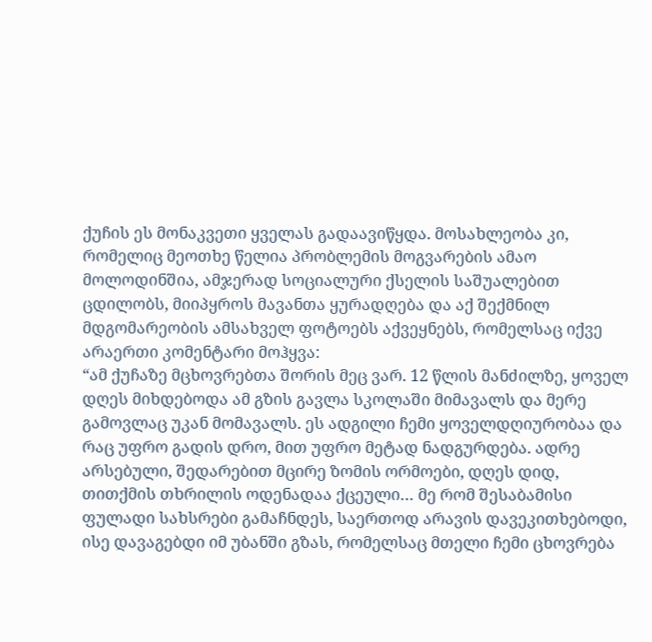ქუჩის ეს მონაკვეთი ყველას გადაავიწყდა. მოსახლეობა კი, რომელიც მეოთხე წელია პრობლემის მოგვარების ამაო მოლოდინშია, ამჯერად სოციალური ქსელის საშუალებით ცდილობს, მიიპყროს მავანთა ყურადღება და აქ შექმნილ მდგომარეობის ამსახველ ფოტოებს აქვეყნებს, რომელსაც იქვე არაერთი კომენტარი მოჰყვა:
“ამ ქუჩაზე მცხოვრებთა შორის მეც ვარ. 12 წლის მანძილზე, ყოველ დღეს მიხდებოდა ამ გზის გავლა სკოლაში მიმავალს და მერე გამოვლაც უკან მომავალს. ეს ადგილი ჩემი ყოველდღიურობაა და რაც უფრო გადის დრო, მით უფრო მეტად ნადგურდება. ადრე არსებული, შედარებით მცირე ზომის ორმოები, დღეს დიდ, თითქმის თხრილის ოდენადაა ქცეული… მე რომ შესაბამისი ფულადი სახსრები გამაჩნდეს, საერთოდ არავის დავეკითხებოდი, ისე დავაგებდი იმ უბანში გზას, რომელსაც მთელი ჩემი ცხოვრება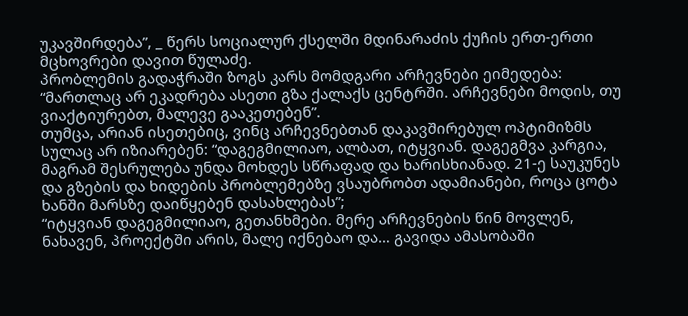უკავშირდება”, _ წერს სოციალურ ქსელში მდინარაძის ქუჩის ერთ-ერთი მცხოვრები დავით წულაძე.
პრობლემის გადაჭრაში ზოგს კარს მომდგარი არჩევნები ეიმედება: “მართლაც არ ეკადრება ასეთი გზა ქალაქს ცენტრში. არჩევნები მოდის, თუ ვიაქტიურებთ, მალევე გააკეთებენ”.
თუმცა, არიან ისეთებიც, ვინც არჩევნებთან დაკავშირებულ ოპტიმიზმს სულაც არ იზიარებენ: “დაგეგმილიაო, ალბათ, იტყვიან. დაგეგმვა კარგია, მაგრამ შესრულება უნდა მოხდეს სწრაფად და ხარისხიანად. 21-ე საუკუნეს და გზების და ხიდების პრობლემებზე ვსაუბრობთ ადამიანები, როცა ცოტა ხანში მარსზე დაიწყებენ დასახლებას”;
“იტყვიან დაგეგმილიაო, გეთანხმები. მერე არჩევნების წინ მოვლენ, ნახავენ, პროექტში არის, მალე იქნებაო და… გავიდა ამასობაში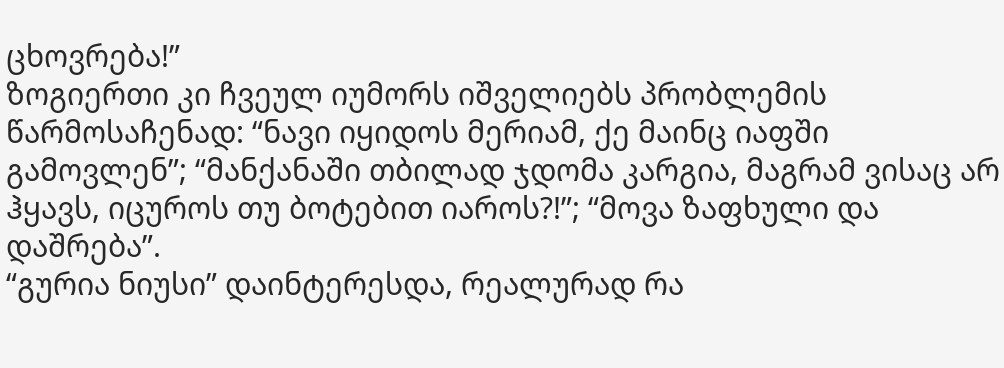ცხოვრება!”
ზოგიერთი კი ჩვეულ იუმორს იშველიებს პრობლემის წარმოსაჩენად: “ნავი იყიდოს მერიამ, ქე მაინც იაფში გამოვლენ”; “მანქანაში თბილად ჯდომა კარგია, მაგრამ ვისაც არ ჰყავს, იცუროს თუ ბოტებით იაროს?!”; “მოვა ზაფხული და დაშრება”.
“გურია ნიუსი” დაინტერესდა, რეალურად რა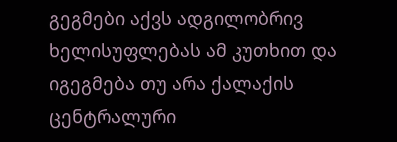გეგმები აქვს ადგილობრივ ხელისუფლებას ამ კუთხით და იგეგმება თუ არა ქალაქის ცენტრალური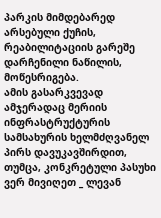პარკის მიმდებარედ არსებული ქუჩის, რეაბილიტაციის გარეშე დარჩენილი ნაწილის, მოწესრიგება.
ამის გასარკვევად ამჯერადაც მერიის ინფრასტრუქტურის სამსახურის ხელმძღვანელ პირს დავუკავშირდით, თუმცა, კონკრეტული პასუხი ვერ მივიღეთ _ ლევან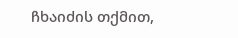ჩხაიძის თქმით,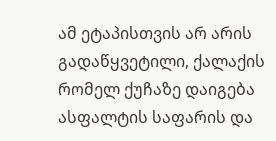ამ ეტაპისთვის არ არის გადაწყვეტილი, ქალაქის რომელ ქუჩაზე დაიგება ასფალტის საფარის და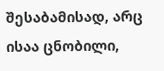შესაბამისად, არც ისაა ცნობილი,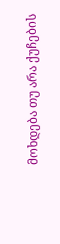მოხდება თუ არა ქუჩების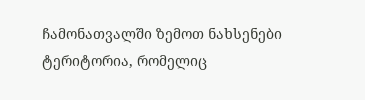ჩამონათვალში ზემოთ ნახსენები ტერიტორია, რომელიც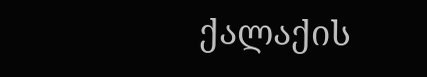ქალაქის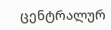ცენტრალურ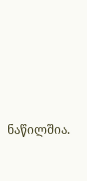ნაწილშია.